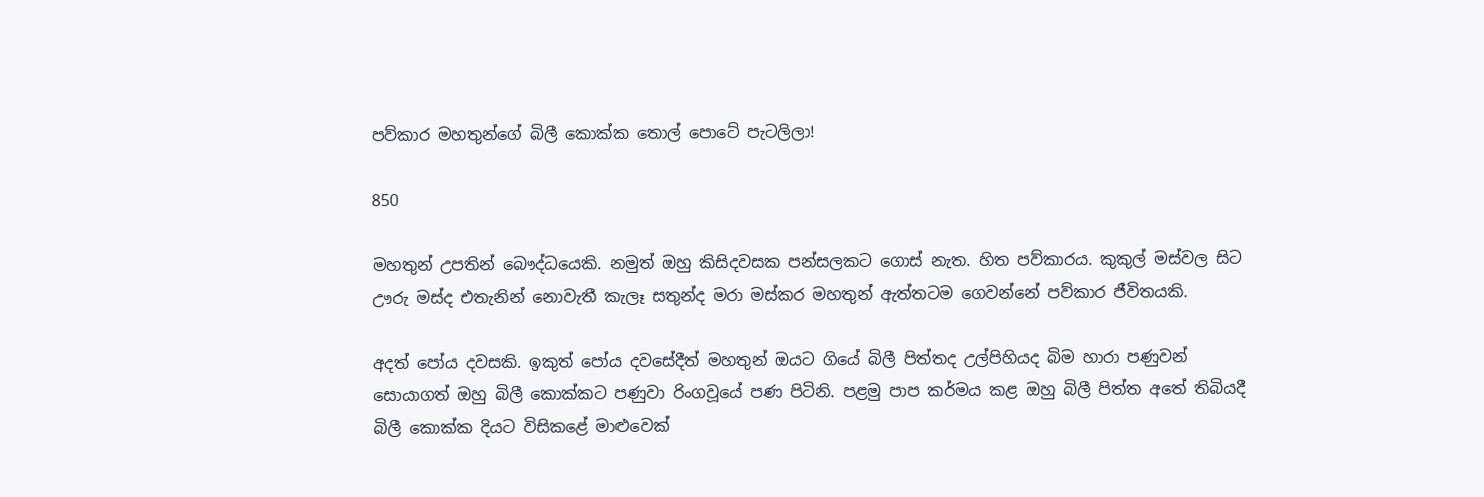පව්කාර මහතුන්ගේ බිලී කොක්ක තොල් පොටේ පැටලිලා!

850

මහතුන් උපතින් බෞද්ධයෙකි. නමුත් ඔහු කිසිදවසක පන්සලකට ගොස් නැත. හිත පව්කාරය. කුකුල් මස්වල සිට ඌරු මස්ද එතැනින් නොවැතී කැලෑ සතුන්ද මරා මස්කර මහතුන් ඇත්තටම ගෙවන්නේ පව්කාර ජීවිතයකි.

අදත් පෝය දවසකි. ඉකුත් පෝය දවසේදීත් මහතුන් ඔයට ගියේ බිලී පිත්තද උල්පිහියද බිම හාරා පණුවන් සොයාගත් ඔහු බිලී කොක්කට පණුවා රිංගවූයේ පණ පිටිනි. පළමු පාප කර්මය කළ ඔහු බිලී පිත්ත අතේ තිබියදී බිලී කොක්ක දියට විසිකළේ මාළුවෙක්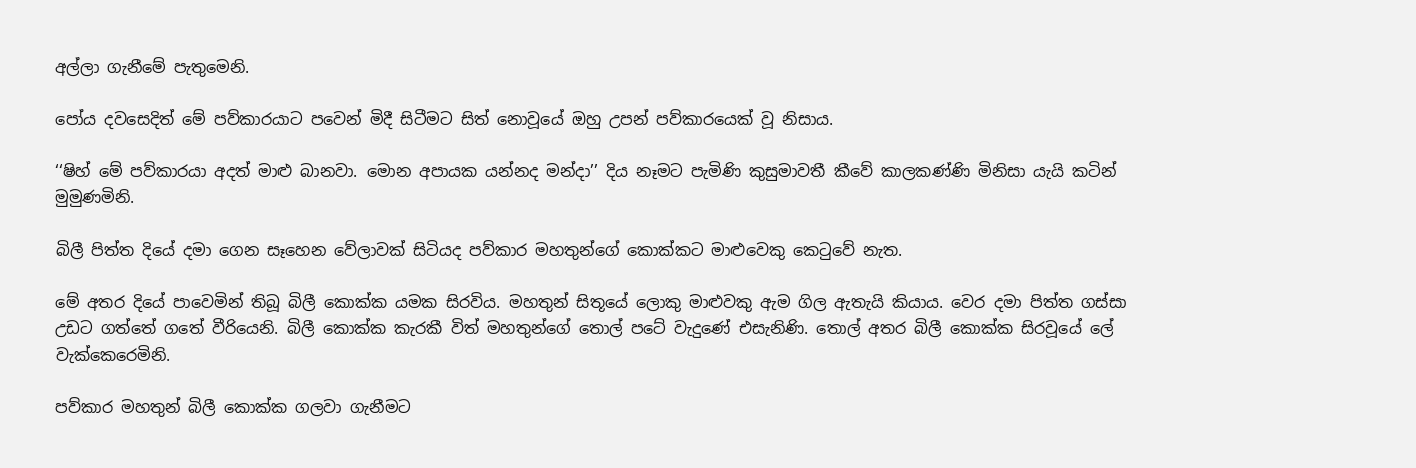අල්ලා ගැනීමේ පැතුමෙනි.

පෝය දවසෙදිත් මේ පව්කාරයාට පවෙන් මිදී සිටීමට සිත් නොවූයේ ඔහු උපන් පව්කාරයෙක් වූ නිසාය.

‘‘ෂිහ් මේ පව්කාරයා අදත් මාළු බානවා. මොන අපායක යන්නද මන්දා’’ දිය නෑමට පැමිණි කුසුමාවතී කීවේ කාලකණ්ණි මිනිසා යැයි කටින් මුමුණමිනි.

බිලී පිත්ත දියේ දමා ගෙන සෑහෙන වේලාවක් සිටියද පව්කාර මහතුන්ගේ කොක්කට මාළුවෙකු කෙටුවේ නැත.

මේ අතර දියේ පාවෙමින් තිබූ බිලී කොක්ක යමක සිරවිය. මහතුන් සිතූයේ ලොකු මාළුවකු ඇම ගිල ඇතැයි කියාය. වෙර දමා පිත්ත ගස්සා උඩට ගත්තේ ගතේ වීරියෙනි. බිලී කොක්ක කැරකී විත් මහතුන්ගේ තොල් පටේ වැදුණේ එසැනිණි. තොල් අතර බිලී කොක්ක සිරවූයේ ලේ වැක්කෙරෙමිනි.

පව්කාර මහතුන් බිලී කොක්ක ගලවා ගැනීමට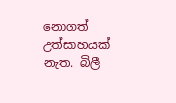නොගත් උත්සාහයක් නැත. බිලී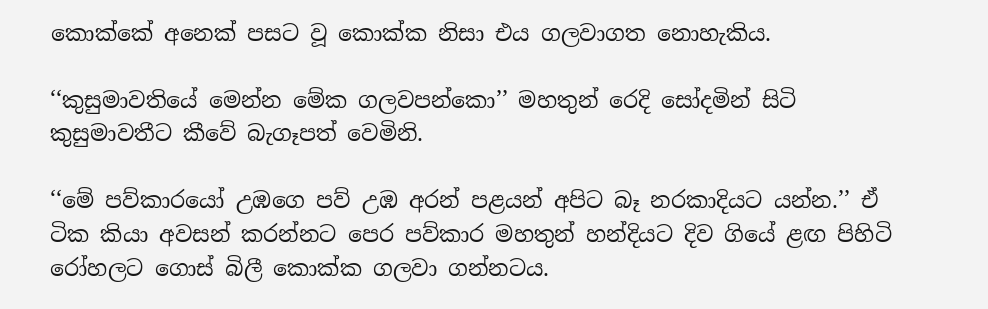කොක්කේ අනෙක් පසට වූ කොක්ක නිසා එය ගලවාගත නොහැකිය.

‘‘කුසුමාවතියේ මෙන්න මේක ගලවපන්කො’’ මහතුන් රෙදි සෝදමින් සිටි කුසුමාවතීට කීවේ බැගෑපත් වෙමිනි.

‘‘මේ පව්කාරයෝ උඹගෙ පව් උඹ අරන් පළයන් අපිට බෑ නරකාදියට යන්න.’’ ඒ ටික කියා අවසන් කරන්නට පෙර පව්කාර මහතුන් හන්දියට දිව ගියේ ළඟ පිහිටි රෝහලට ගොස් බිලී කොක්ක ගලවා ගන්නටය.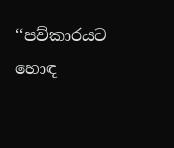‘‘පව්කාරයට හොඳ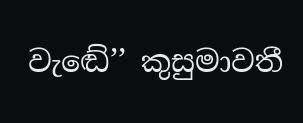වැඬේ’’ කුසුමාවතී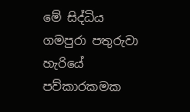මේ සිද්ධිය ගමපුරා පතුරුවා හැරියේ පව්කාරකමක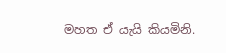මහත ඒ යැයි කියමිනි.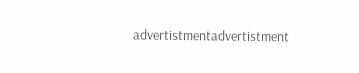advertistmentadvertistment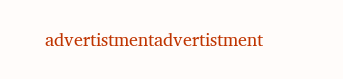advertistmentadvertistment